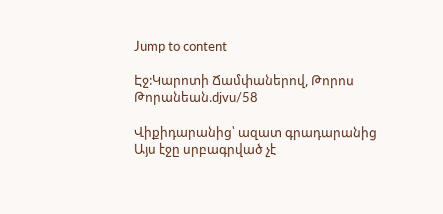Jump to content

Էջ:Կարոտի Ճամփաներով, Թորոս Թորանեան.djvu/58

Վիքիդարանից՝ ազատ գրադարանից
Այս էջը սրբագրված չէ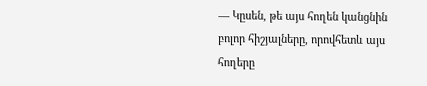— Կըսեն, թե այս հողեն կանցնին բոլոր հիշյալները, որովհետև այս հողերը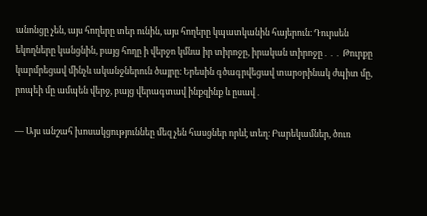անոնցը չեն, այս հողերը տեր ունին, այս հողերը կպատկանին հայերուն։ Դուրսեն եկողները կանցնին, բայց հողը ի վերջո կմնա իր տիրոջը, իրական տիրոջը․․․ Թուրքը կարմրեցավ մինչև ականջներուն ծայրը։ Երեսին գծագրվեցավ տարօրինակ ժպիտ մը, րոպեի մը ամպեն վերջ, բայց վերագտավ ինքզինք և ըսավ․

— Այս անշահ խոսակցություննեը մեզ չեն հասցներ որևէ տեղ։ Բարեկամներ, ծուռ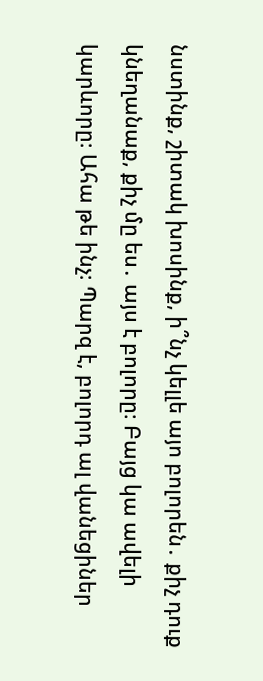նստինք, շիտակ խոսինք, ի՞նչ կելլե այո բոլորեն․ քիչ դուք կնեղանաք, քիչ մը ես․ այս է բոլորը։ Բայց կա ավելի կարևորը։ Ահա թե ինչ։ Պարզ է, բոլորդ ալ վանեցիներ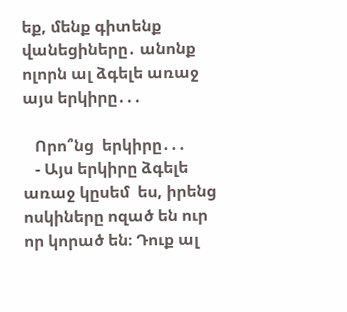եք, մենք գիտենք վանեցիները․ անոնք ոլորն ալ ձգելե առաջ այս երկիրը․․․

   Որո՞նց  երկիրը․․․
   - Այս երկիրը ձգելե առաջ կըսեմ  ես, իրենց ոսկիները ոզած են ուր որ կորած են։ Դուք ալ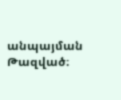անպայման  Թազված։